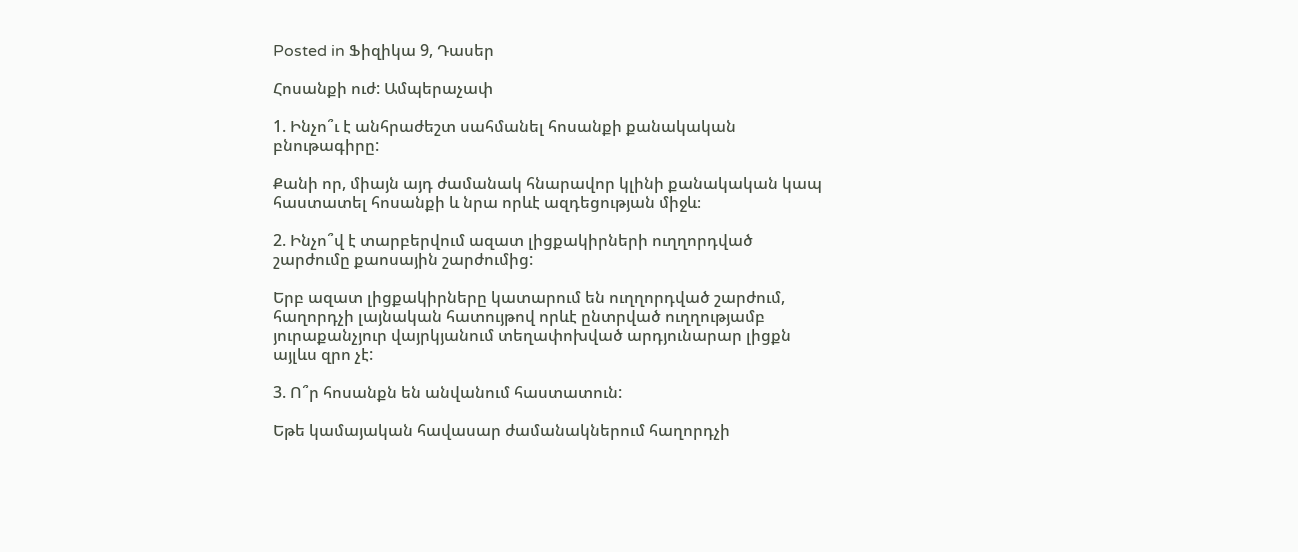Posted in Ֆիզիկա 9, Դասեր

Հոսանքի ուժ: Ամպերաչափ

1. Ինչո՞ւ է անհրաժեշտ սահմանել հոսանքի քանակական բնութագիրը:

Քանի որ, միայն այդ ժամանակ հնարավոր կլինի քանակական կապ հաստատել հոսանքի և նրա որևէ ազդեցության միջև։

2. Ինչո՞վ է տարբերվում ազատ լիցքակիրների ուղղորդված շարժումը քաոսային շարժումից:

Երբ ազատ լիցքակիրները կատարում են ուղղորդված շարժում, հաղորդչի լայնական հատույթով որևէ ընտրված ուղղությամբ յուրաքանչյուր վայրկյանում տեղափոխված արդյունարար լիցքն այլևս զրո չէ:

3. Ո՞ր հոսանքն են անվանում հաստատուն:

Եթե կամայական հավասար ժամանակներում հաղորդչի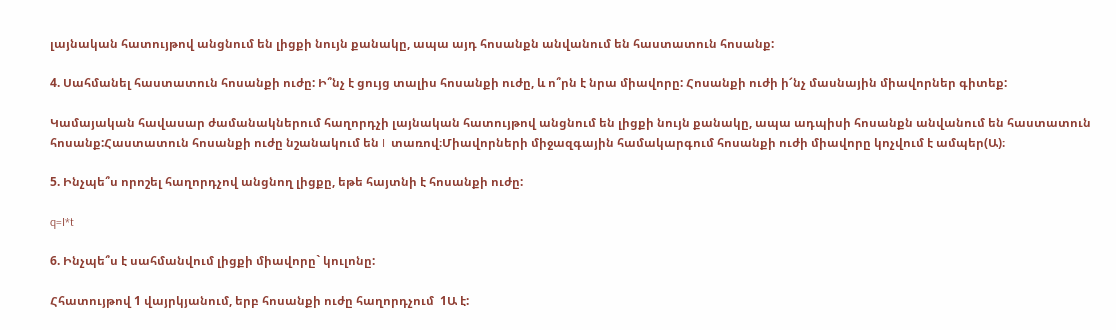լայնական հատույթով անցնում են լիցքի նույն քանակը, ապա այդ հոսանքն անվանում են հաստատուն հոսանք:

4. Սահմանել հաստատուն հոսանքի ուժը: Ի՞նչ է ցույց տալիս հոսանքի ուժը, և ո՞րն է նրա միավորը: Հոսանքի ուժի ի՜նչ մասնային միավորներ գիտեք:

Կամայական հավասար ժամանակներում հաղորդչի լայնական հատույթով անցնում են լիցքի նույն քանակը, ապա ադպիսի հոսանքն անվանում են հաստատուն հոսանք:Հաստատուն հոսանքի ուժը նշանակում են I  տառով։Միավորների միջազգային համակարգում հոսանքի ուժի միավորը կոչվում է ամպեր(Ա)։

5. Ինչպե՞ս որոշել հաղորդչով անցնող լիցքը, եթե հայտնի է հոսանքի ուժը:

q=I*t

6. Ինչպե՞ս է սահմանվում լիցքի միավորը` կուլոնը:

Հհատույթով 1 վայրկյանում, երբ հոսանքի ուժը հաղորդչում  1Ա է: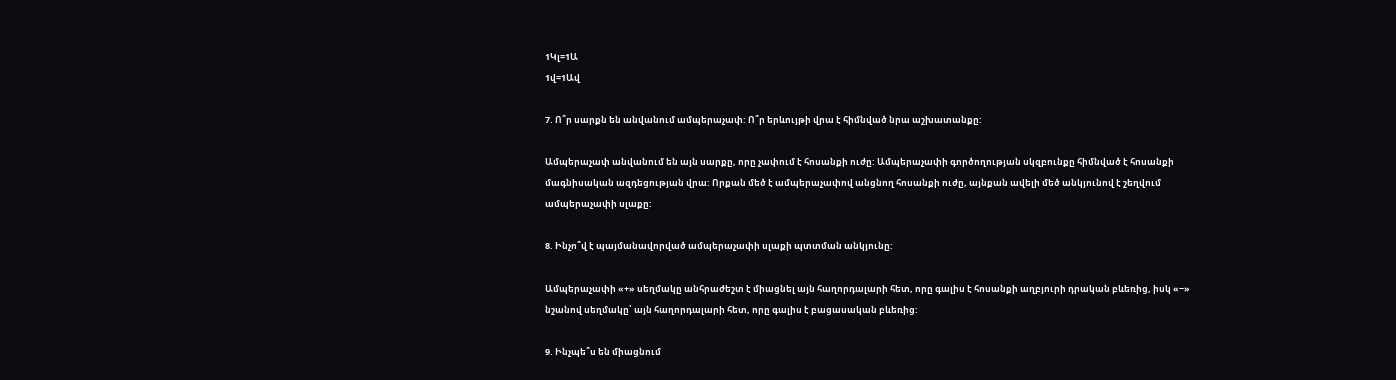1Կլ=1Ա
1վ=1Ավ

7. Ո՞ր սարքն են անվանում ամպերաչափ: Ո՞ր երևույթի վրա է հիմնված նրա աշխատանքը:

Ամպերաչափ անվանում են այն սարքը, որը չափում է հոսանքի ուժը: Ամպերաչափի գործողության սկզբունքը հիմնված է հոսանքի մագնիսական ազդեցության վրա: Որքան մեծ է ամպերաչափով անցնող հոսանքի ուժը, այնքան ավելի մեծ անկյունով է շեղվում ամպերաչափի սլաքը:

8. Ինչո՞վ է պայմանավորված ամպերաչափի սլաքի պտտման անկյունը:

Ամպերաչափի «+» սեղմակը անհրաժեշտ է միացնել այն հաղորդալարի հետ, որը գալիս է հոսանքի աղբյուրի դրական բևեռից, իսկ «−» նշանով սեղմակը՝ այն հաղորդալարի հետ, որը գալիս է բացասական բևեռից:

9. Ինչպե՞ս են միացնում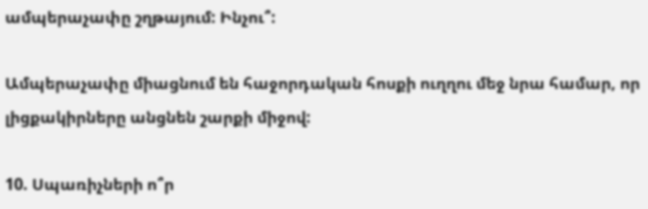ամպերաչափը շղթայում: Ինչու՞:

Ամպերաչափը միացնում են հաջորդական հոսքի ուղղու մեջ նրա համար, որ լիցքակիրները անցնեն շարքի միջով:

10. Սպառիչների ո՞ր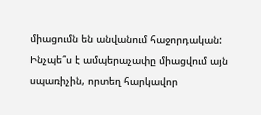միացումն են անվանում հաջորդական: Ինչպե՞ս է ամպերաչափը միացվում այն սպառիչին, որտեղ հարկավոր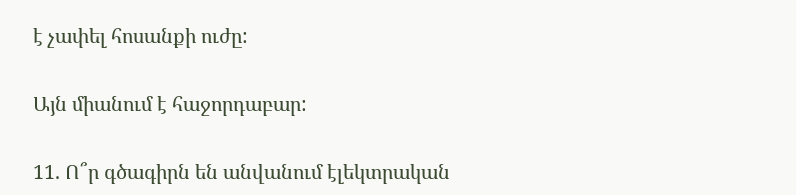է չափել հոսանքի ուժը:

Այն միանում է հաջորդաբար:

11. Ո՞ր գծագիրն են անվանում էլեկտրական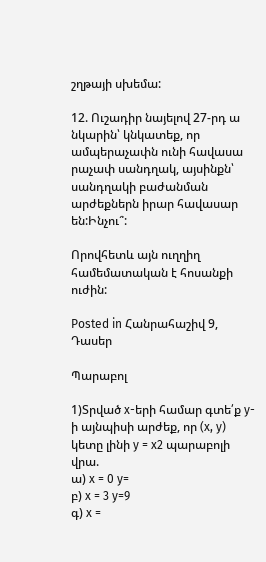շղթայի սխեմա:

12. Ուշադիր նայելով 27-րդ ա նկարին՝ կնկատեք, որ ամպերաչափն ունի հավասա րաչափ սանդղակ, այսինքն՝ սանդղակի բաժանման արժեքներն իրար հավասար են:Ինչու՞:

Որովհետև այն ուղղիղ համեմատական է հոսանքի ուժին:

Posted in Հանրահաշիվ 9, Դասեր

Պարաբոլ

1)Տրված x-երի համար գտե՛ք y-ի այնպիսի արժեք, որ (x, y) կետը լինի y = x2 պարաբոլի վրա.
ա) x = 0 y=
բ) x = 3 y=9
գ) x =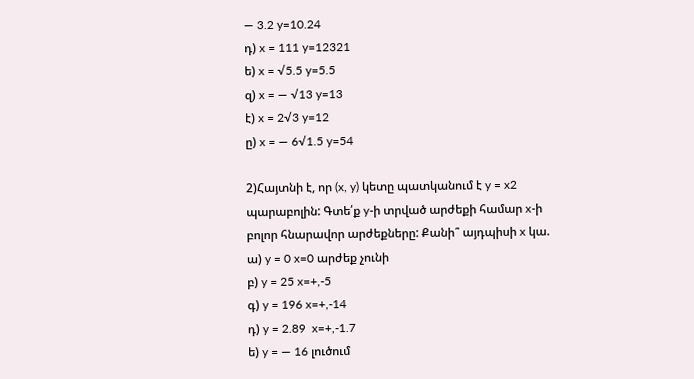— 3.2 y=10.24
դ) x = 111 y=12321
ե) x = √5.5 y=5.5
զ) x = — √13 y=13
է) x = 2√3 y=12
ը) x = — 6√1.5 y=54

2)Հայտնի է, որ (x, y) կետը պատկանում է y = x2 պարաբոլին: Գտե՛ք y-ի տրված արժեքի համար x-ի բոլոր հնարավոր արժեքները: Քանի՞ այդպիսի x կա.
ա) y = 0 x=0 արժեք չունի
բ) y = 25 x=+,-5
գ) y = 196 x=+,-14
դ) y = 2.89  x=+,-1.7
ե) y = — 16 լուծում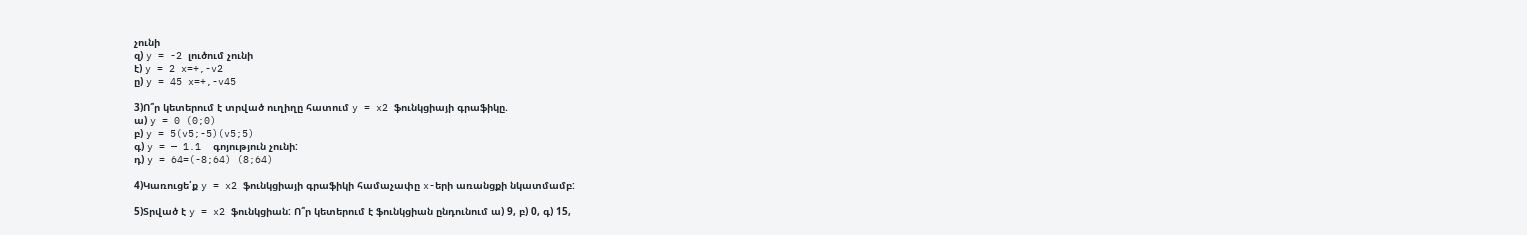չունի
զ) y = -2 լուծում չունի
է) y = 2 x=+,-v2
ը) y = 45 x=+,-v45

3)Ո՞ր կետերում է տրված ուղիղը հատում y = x2 ֆունկցիայի գրաֆիկը.
ա) y = 0 (0;0)
բ) y = 5(v5;-5)(v5;5)
գ) y = — 1.1  գոյություն չունի:
դ) y = 64=(-8;64) (8;64)

4)Կառուցե՛ք y = x2 ֆունկցիայի գրաֆիկի համաչափը x-երի առանցքի նկատմամբ:

5)Տրված է y = x2 ֆունկցիան: Ո՞ր կետերում է ֆունկցիան ընդունում ա) 9, բ) 0, գ) 15,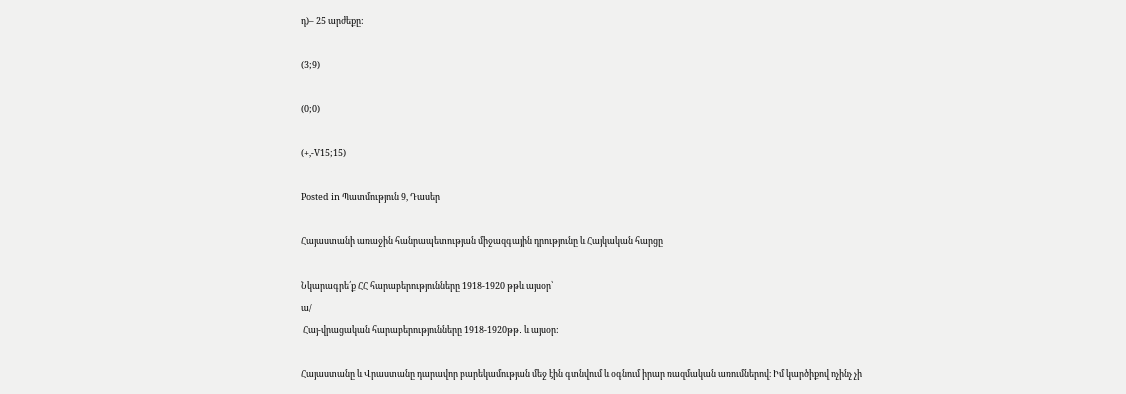դ)– 25 արժեքը:

(3;9)

(0;0)

(+,-V15;15)

Posted in Պատմություն 9, Դասեր

Հայաստանի առաջին հանրապետության միջազգային դրությունը և Հայկական հարցը

Նկարագրե՛ք ՀՀ հարաբերությունները 1918-1920 թթև այսօր՝
ա/
 Հայ-վրացական հարաբերությունները 1918-1920թթ․ և այսօր:

Հայաստանը և Վրաստանը դարավոր բարեկամության մեջ էին գտնվում և օգնում իրար ռազմական առումներով։ Իմ կարծիքով ոչինչ չի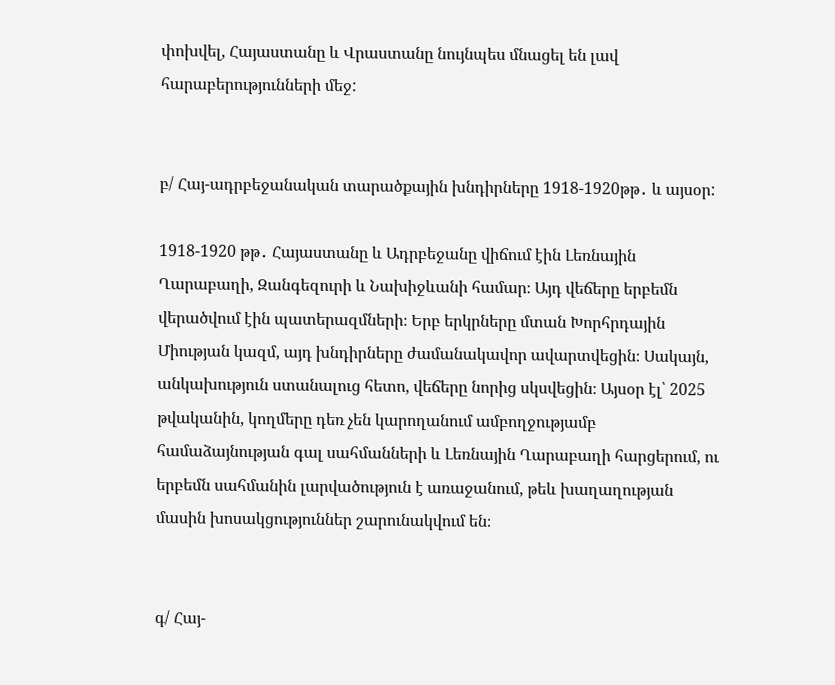փոխվել, Հայաստանը և Վրաստանը նույնպես մնացել են լավ հարաբերությունների մեջ:


բ/ Հայ-ադրբեջանական տարածքային խնդիրները 1918-1920թթ․ և այսօր:

1918-1920 թթ․ Հայաստանը և Ադրբեջանը վիճում էին Լեռնային Ղարաբաղի, Զանգեզուրի և Նախիջևանի համար։ Այդ վեճերը երբեմն վերածվում էին պատերազմների։ Երբ երկրները մտան Խորհրդային Միության կազմ, այդ խնդիրները ժամանակավոր ավարտվեցին։ Սակայն, անկախություն ստանալուց հետո, վեճերը նորից սկսվեցին։ Այսօր էլ՝ 2025 թվականին, կողմերը դեռ չեն կարողանում ամբողջությամբ համաձայնության գալ սահմանների և Լեռնային Ղարաբաղի հարցերում, ու երբեմն սահմանին լարվածություն է առաջանում, թեև խաղաղության մասին խոսակցություններ շարունակվում են։


գ/ Հայ-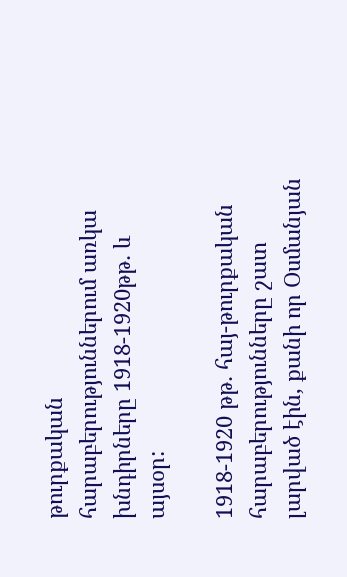թուրքական հարաբերություններում առկա խնդիրները 1918-1920թթ․ և այսօր:

1918-1920 թթ․ հայ-թուրքական հարաբերությունները շատ լարված էին, քանի որ Օսմանյան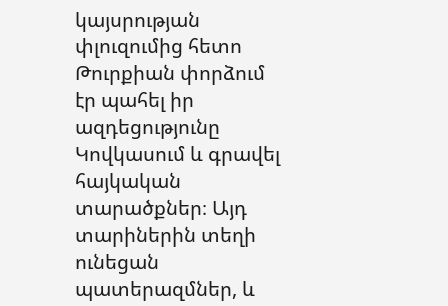կայսրության փլուզումից հետո Թուրքիան փորձում էր պահել իր ազդեցությունը Կովկասում և գրավել հայկական տարածքներ։ Այդ տարիներին տեղի ունեցան պատերազմներ, և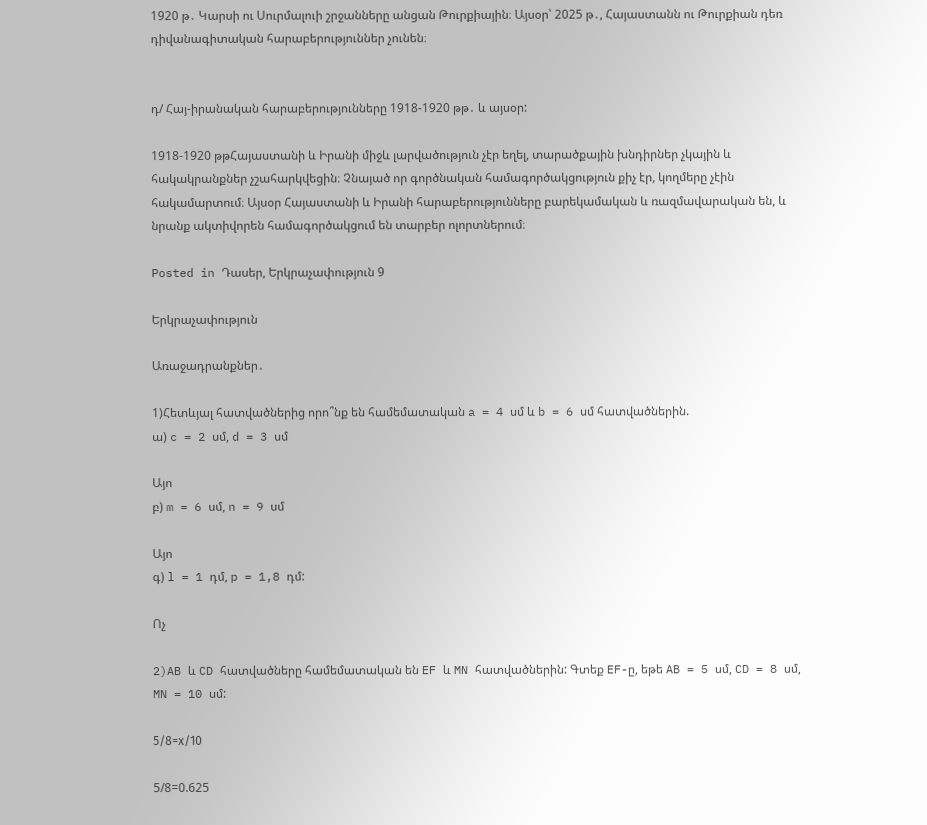1920 թ․ Կարսի ու Սուրմալուի շրջանները անցան Թուրքիային։ Այսօր՝ 2025 թ․, Հայաստանն ու Թուրքիան դեռ դիվանագիտական հարաբերություններ չունեն։


դ/ Հայ-իրանական հարաբերությունները 1918-1920 թթ․ և այսօր:

1918-1920 թթՀայաստանի և Իրանի միջև լարվածություն չէր եղել, տարածքային խնդիրներ չկային և հակակրանքներ չշահարկվեցին։ Չնայած որ գործնական համագործակցություն քիչ էր, կողմերը չէին հակամարտում։ Այսօր Հայաստանի և Իրանի հարաբերությունները բարեկամական և ռազմավարական են, և նրանք ակտիվորեն համագործակցում են տարբեր ոլորտներում։

Posted in Դասեր, Երկրաչափություն 9

Երկրաչափություն

Առաջադրանքներ․

1)Հետևյալ հատվածներից որո՞նք են համեմատական a = 4 սմ և b = 6 սմ հատվածներին.
ա) c = 2 սմ, d = 3 սմ

Այո
բ) m = 6 սմ, n = 9 սմ

Այո
գ) l = 1 դմ, p = 1,8 դմ:

Ոչ

2)AB և CD հատվածները համեմատական են EF և MN հատվածներին: Գտեք EF-ը, եթե AB = 5 սմ, CD = 8 սմ, MN = 10 սմ:

5/8=х/10

5/8=0.625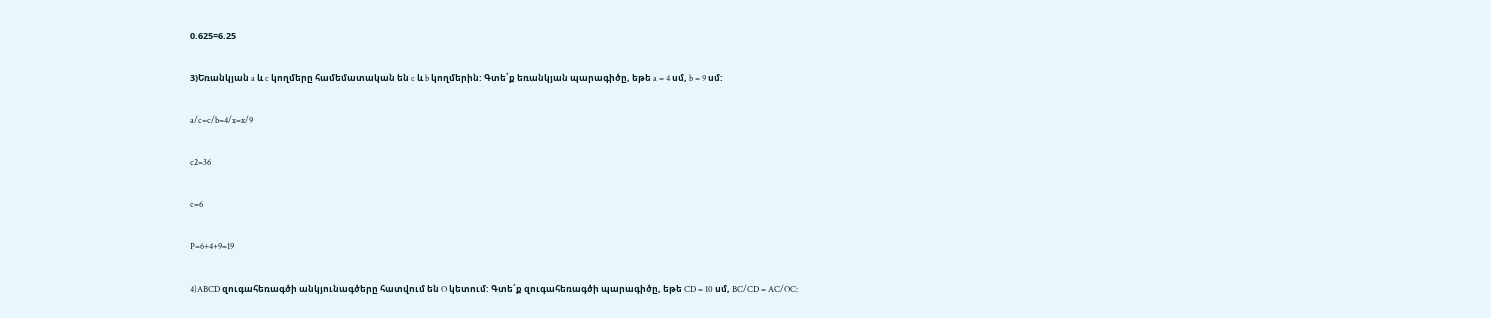0.625=6.25

3)Եռանկյան a և c կողմերը համեմատական են c և b կողմերին: Գտե՛ք եռանկյան պարագիծը, եթե a = 4 սմ, b = 9 սմ:

a/c=c/b=4/x=x/9

c2=36

c=6

P=6+4+9=19

4)ABCD զուգահեռագծի անկյունագծերը հատվում են O կետում: Գտե՛ք զուգահեռագծի պարագիծը, եթե CD = 10 սմ, BC/CD = AC/OC: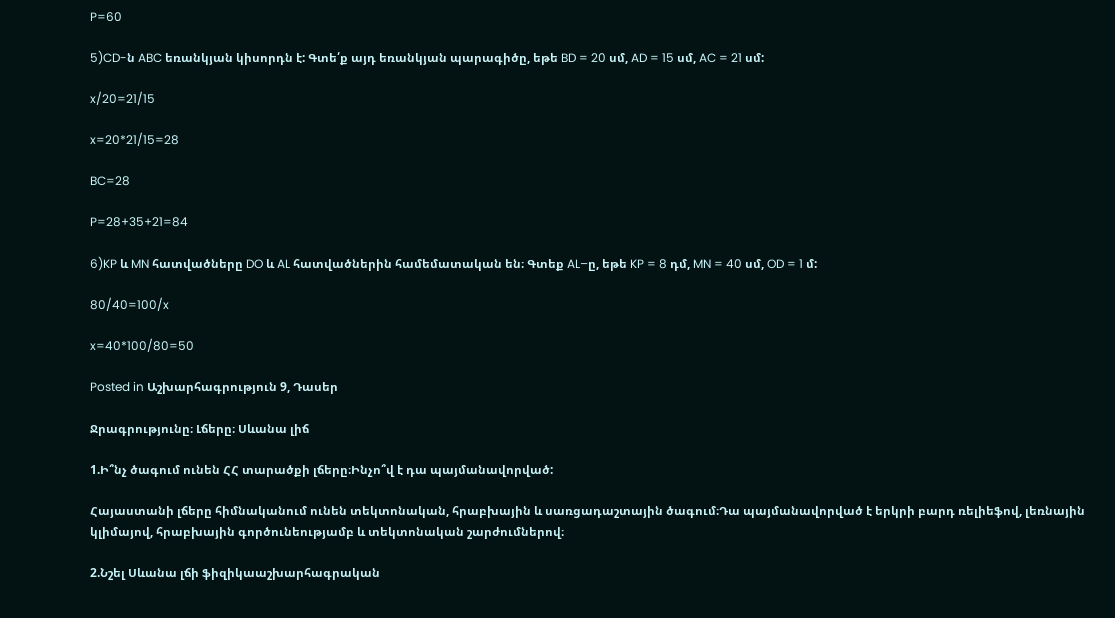P=60

5)CD-ն ABC եռանկյան կիսորդն է: Գտե՛ք այդ եռանկյան պարագիծը, եթե BD = 20 սմ, AD = 15 սմ, AC = 21 սմ:

x/20=21/15

x=20*21/15=28

BC=28

P=28+35+21=84

6)KP և MN հատվածները DO և AL հատվածներին համեմատական են։ Գտեք AL–ը, եթե KP = 8 դմ, MN = 40 սմ, OD = 1 մ:

80/40=100/x

x=40*100/80=50

Posted in Աշխարհագրություն 9, Դասեր

Ջրագրությունը։ Լճերը։ Սևանա լիճ

1.Ի՞նչ ծագում ունեն ՀՀ տարածքի լճերը։Ինչո՞վ է դա պայմանավորված:

Հայաստանի լճերը հիմնականում ունեն տեկտոնական, հրաբխային և սառցադաշտային ծագում։Դա պայմանավորված է երկրի բարդ ռելիեֆով, լեռնային կլիմայով, հրաբխային գործունեությամբ և տեկտոնական շարժումներով։

2.Նշել Սևանա լճի ֆիզիկաաշխարհագրական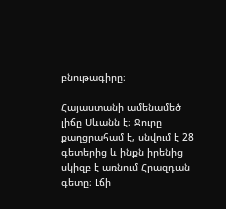բնութագիրը։

Հայաստանի ամենամեծ լիճը Սևանն է։ Ջուրը քաղցրահամ է, սնվում է 28 գետերից և ինքն իրենից սկիզբ է առնում Հրազդան գետը։ Լճի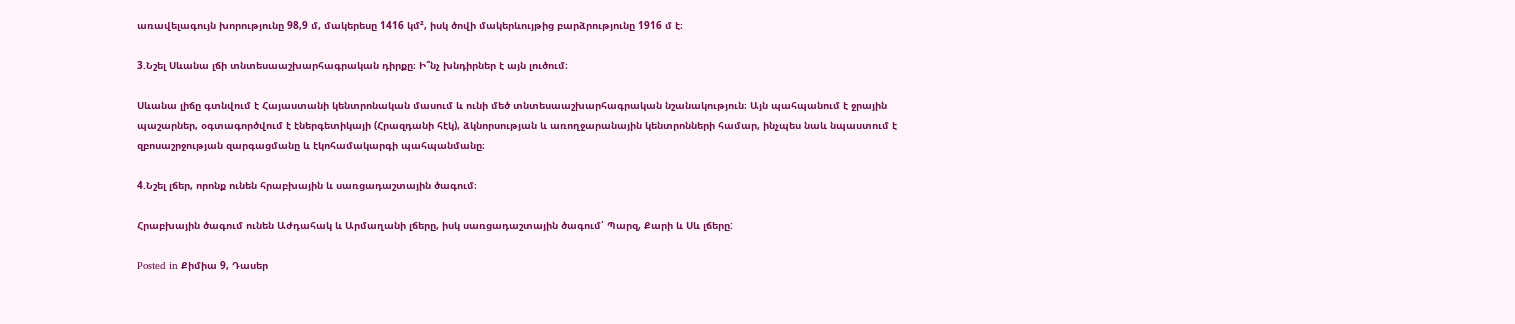առավելագույն խորությունը 98,9 մ, մակերեսը 1416 կմ², իսկ ծովի մակերևույթից բարձրությունը 1916 մ է։

3.Նշել Սևանա լճի տնտեսաաշխարհագրական դիրքը։ Ի՞նչ խնդիրներ է այն լուծում։

Սևանա լիճը գտնվում է Հայաստանի կենտրոնական մասում և ունի մեծ տնտեսաաշխարհագրական նշանակություն։ Այն պահպանում է ջրային պաշարներ, օգտագործվում է էներգետիկայի (Հրազդանի հէկ), ձկնորսության և առողջարանային կենտրոնների համար, ինչպես նաև նպաստում է զբոսաշրջության զարգացմանը և էկոհամակարգի պահպանմանը։

4.Նշել լճեր, որոնք ունեն հրաբխային և սառցադաշտային ծագում։

Հրաբխային ծագում ունեն Աժդահակ և Արմաղանի լճերը, իսկ սառցադաշտային ծագում՝ Պարզ, Քարի և Սև լճերը:

Posted in Քիմիա 9, Դասեր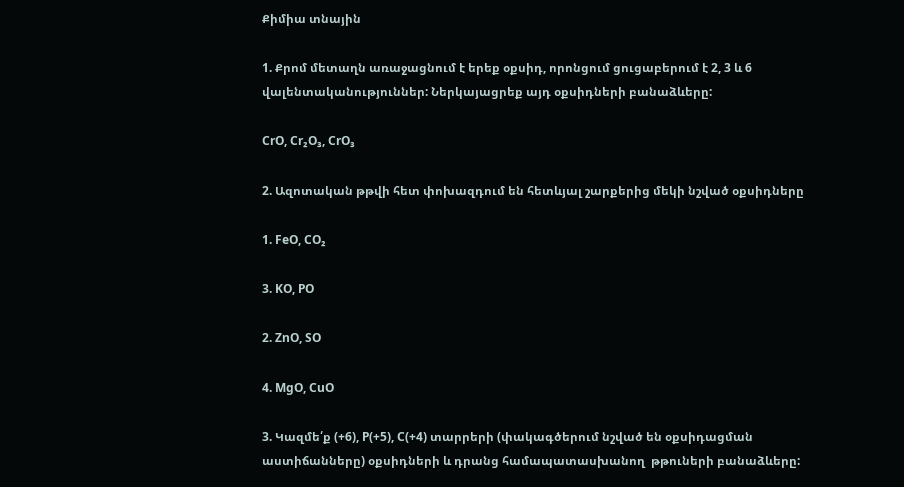Քիմիա տնային

1. Քրոմ մետաղն առաջացնում է երեք օքսիդ, որոնցում ցուցաբերում է 2, 3 և 6 վալենտականություններ: Ներկայացրեք այդ օքսիդների բանաձևերը:

CrO, Cr₂O₃, CrO₃

2. Ազոտական թթվի հետ փոխազդում են հետևյալ շարքերից մեկի նշված օքսիդները

1. FeO, CO₂

3. KO, PO

2. ZnO, SO

4. MgO, CuO

3. Կազմե՛ք (+6), P(+5), C(+4) տարրերի (փակագծերում նշված են օքսիդացման աստիճանները) օքսիդների և դրանց համապատասխանող  թթուների բանաձևերը: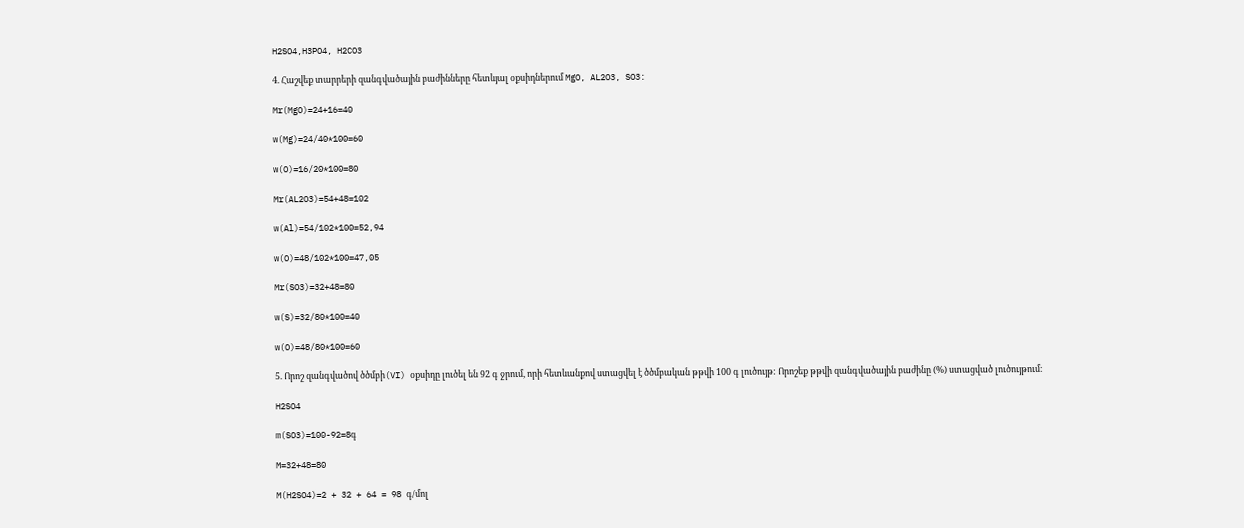H2SO4,H3PO4, H2CO3

4. Հաշվեք տարրերի զանգվածային բաժինները հետևյալ օքսիդներում MgO, AL2O3, SO3:

Mr(MgO)=24+16=40

w(Mg)=24/40*100=60

w(O)=16/20*100=80

Mr(AL2O3)=54+48=102

w(Al)=54/102*100=52,94

w(O)=48/102*100=47,05

Mr(SO3)=32+48=80

w(S)=32/80*100=40

w(O)=48/80*100=60

5. Որոշ զանգվածով ծծմբի(VI) օքսիդը լուծել են 92 գ ջրում, որի հետևանքով ստացվել է ծծմբական թթվի 100 գ լուծույթ: Որոշեք թթվի զանգվածային բաժինը (%) ստացված լուծույթում։

H2SO4

m(SO3)=100-92=8գ

M=32+48=80

M(H2SO4)=2 + 32 + 64 = 98 գ/մոլ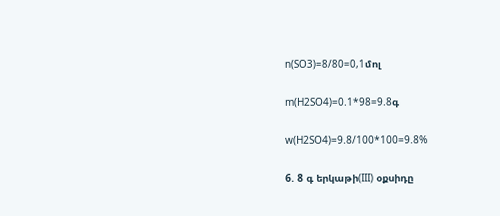n(SO3)=8/80=0,1մոլ

m(H2SO4)=0.1*98=9.8գ

w(H2SO4)=9.8/100*100=9.8%

6. 8 գ երկաթի(III) օքսիդը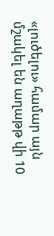«լուծելու» համար այն մշակել են աղաթթ վի 10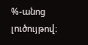%-անոց լուծույթով։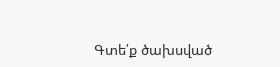Գտե՛ք ծախսված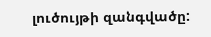լուծույթի զանգվածը: